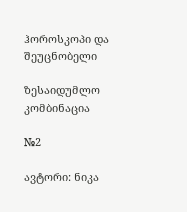ჰოროსკოპი და შეუცნობელი

ზესაიდუმლო კომბინაცია

№2

ავტორი: ნიკა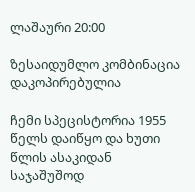ლაშაური 20:00

ზესაიდუმლო კომბინაცია
დაკოპირებულია

ჩემი სპეცისტორია 1955 წელს დაიწყო და ხუთი წლის ასაკიდან საჯაშუშოდ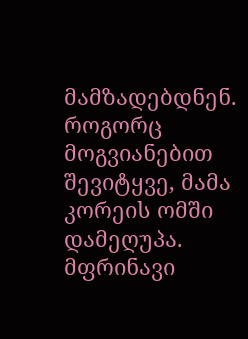მამზადებდნენ. როგორც მოგვიანებით შევიტყვე, მამა კორეის ომში დამეღუპა. მფრინავი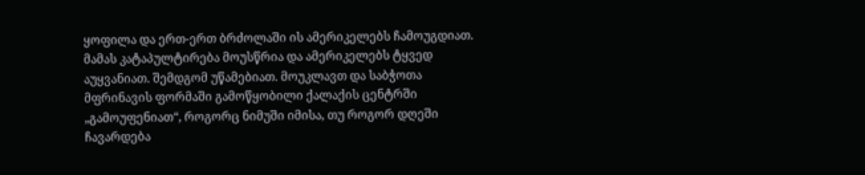ყოფილა და ერთ-ერთ ბრძოლაში ის ამერიკელებს ჩამოუგდიათ. მამას კატაპულტირება მოუსწრია და ამერიკელებს ტყვედ აუყვანიათ. შემდგომ უწამებიათ. მოუკლავთ და საბჭოთა მფრინავის ფორმაში გამოწყობილი ქალაქის ცენტრში „გამოუფენიათ“, როგორც ნიმუში იმისა, თუ როგორ დღეში ჩავარდება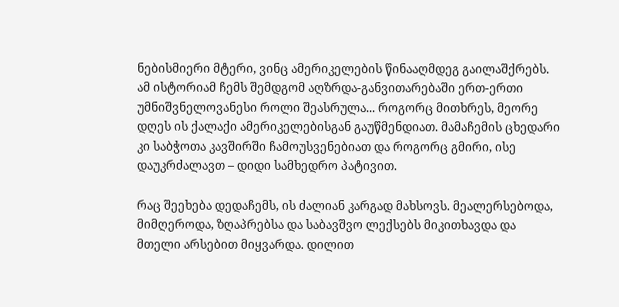ნებისმიერი მტერი, ვინც ამერიკელების წინააღმდეგ გაილაშქრებს. ამ ისტორიამ ჩემს შემდგომ აღზრდა-განვითარებაში ერთ-ერთი უმნიშვნელოვანესი როლი შეასრულა... როგორც მითხრეს, მეორე დღეს ის ქალაქი ამერიკელებისგან გაუწმენდიათ. მამაჩემის ცხედარი კი საბჭოთა კავშირში ჩამოუსვენებიათ და როგორც გმირი, ისე დაუკრძალავთ – დიდი სამხედრო პატივით.

რაც შეეხება დედაჩემს, ის ძალიან კარგად მახსოვს. მეალერსებოდა, მიმღეროდა, ზღაპრებსა და საბავშვო ლექსებს მიკითხავდა და მთელი არსებით მიყვარდა. დილით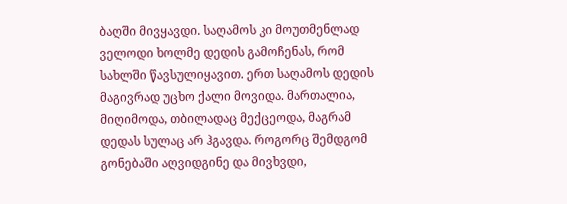ბაღში მივყავდი. საღამოს კი მოუთმენლად ველოდი ხოლმე დედის გამოჩენას, რომ სახლში წავსულიყავით. ერთ საღამოს დედის მაგივრად უცხო ქალი მოვიდა. მართალია, მიღიმოდა, თბილადაც მექცეოდა, მაგრამ დედას სულაც არ ჰგავდა. როგორც შემდგომ გონებაში აღვიდგინე და მივხვდი,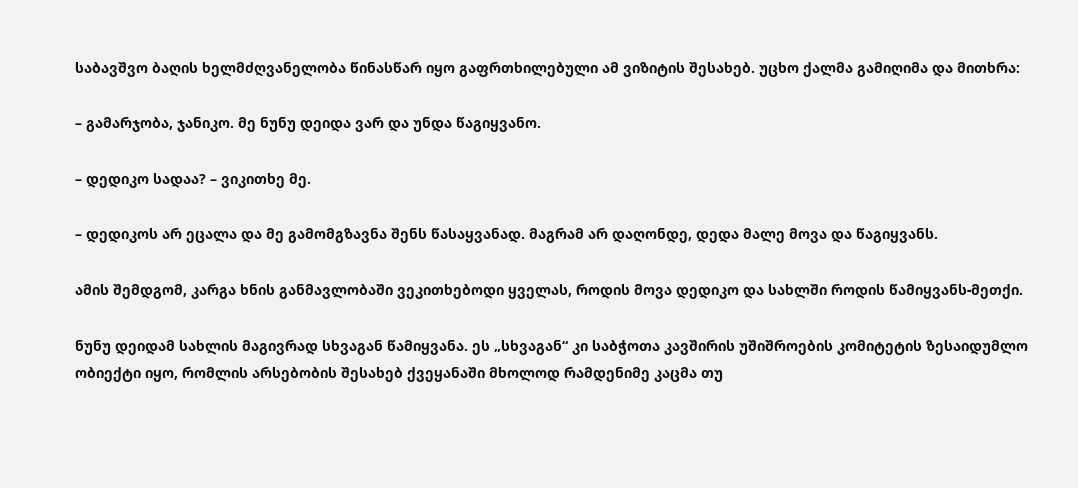საბავშვო ბაღის ხელმძღვანელობა წინასწარ იყო გაფრთხილებული ამ ვიზიტის შესახებ. უცხო ქალმა გამიღიმა და მითხრა:

– გამარჯობა, ჯანიკო. მე ნუნუ დეიდა ვარ და უნდა წაგიყვანო.

– დედიკო სადაა? – ვიკითხე მე.

– დედიკოს არ ეცალა და მე გამომგზავნა შენს წასაყვანად. მაგრამ არ დაღონდე, დედა მალე მოვა და წაგიყვანს.

ამის შემდგომ, კარგა ხნის განმავლობაში ვეკითხებოდი ყველას, როდის მოვა დედიკო და სახლში როდის წამიყვანს-მეთქი.

ნუნუ დეიდამ სახლის მაგივრად სხვაგან წამიყვანა. ეს „სხვაგან“ კი საბჭოთა კავშირის უშიშროების კომიტეტის ზესაიდუმლო ობიექტი იყო, რომლის არსებობის შესახებ ქვეყანაში მხოლოდ რამდენიმე კაცმა თუ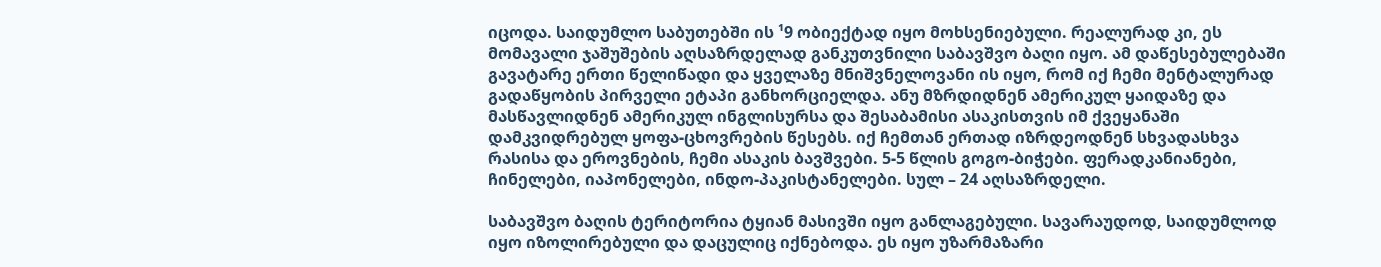იცოდა. საიდუმლო საბუთებში ის ¹9 ობიექტად იყო მოხსენიებული. რეალურად კი, ეს მომავალი ჯაშუშების აღსაზრდელად განკუთვნილი საბავშვო ბაღი იყო. ამ დაწესებულებაში გავატარე ერთი წელიწადი და ყველაზე მნიშვნელოვანი ის იყო, რომ იქ ჩემი მენტალურად გადაწყობის პირველი ეტაპი განხორციელდა. ანუ მზრდიდნენ ამერიკულ ყაიდაზე და მასწავლიდნენ ამერიკულ ინგლისურსა და შესაბამისი ასაკისთვის იმ ქვეყანაში დამკვიდრებულ ყოფა-ცხოვრების წესებს. იქ ჩემთან ერთად იზრდეოდნენ სხვადასხვა რასისა და ეროვნების, ჩემი ასაკის ბავშვები. 5-5 წლის გოგო-ბიჭები. ფერადკანიანები, ჩინელები, იაპონელები, ინდო-პაკისტანელები. სულ – 24 აღსაზრდელი.

საბავშვო ბაღის ტერიტორია ტყიან მასივში იყო განლაგებული. სავარაუდოდ, საიდუმლოდ იყო იზოლირებული და დაცულიც იქნებოდა. ეს იყო უზარმაზარი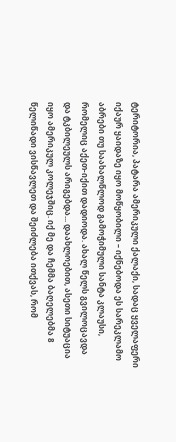ტერიტორია, პატარა ამერიკული ქალაქი, სადაც ყველაფერი იქაურ ყაიდაზე იყო მოწყობილი – იქნებოდა ეს სარეკლამო აბრები თუ საახალწლოდ გამოჭიმული სანტა კლაუსი, რომელიც აქეთ-იქით დადიოდა. ახალ წელს გვილოცავდა და ტკბილეულს არიგებდა... დაახლოებით, ასეთი სიტუაცია იყო ამერიკულ კოლეჯშიც. იქ მე და ჩემმა ბაღელებმა 8 წელიწადი ვისწავლეთ და შეიძლება ითქვას, რომ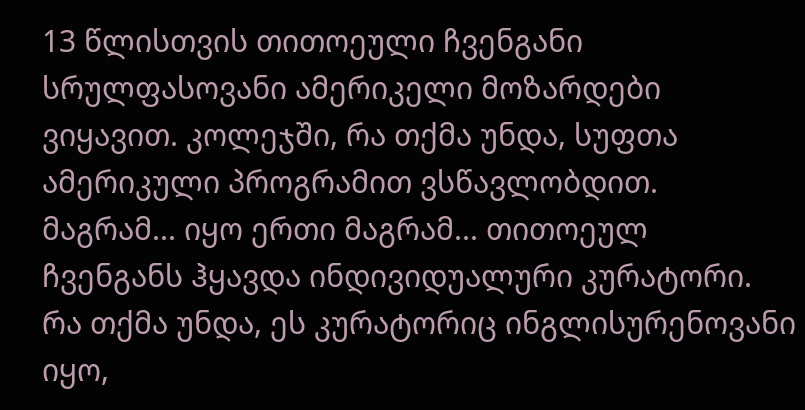13 წლისთვის თითოეული ჩვენგანი სრულფასოვანი ამერიკელი მოზარდები ვიყავით. კოლეჯში, რა თქმა უნდა, სუფთა ამერიკული პროგრამით ვსწავლობდით. მაგრამ... იყო ერთი მაგრამ... თითოეულ ჩვენგანს ჰყავდა ინდივიდუალური კურატორი. რა თქმა უნდა, ეს კურატორიც ინგლისურენოვანი იყო,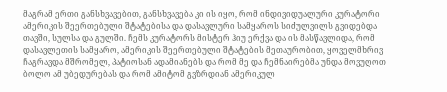მაგრამ ერთი განსხვავებით, განსხვავება კი ის იყო, რომ ინდივიდუალური კურატორი ამერიკის შეერთებული შტატებისა და დასავლური სამყაროს სიძულვილს გვიდებდა თავში, სულსა და გულში. ჩემს კურატორს მისტერ ჰიუ ერქვა და ის მასწავლიდა, რომ დასავლეთის სამყარო, ამერიკის შეერთებული შტატების მეთაურობით, ყოველმხრივ ჩაგრავდა მშრომელ, პატიოსან ადამიანებს და რომ მე და ჩემნაირებმა უნდა მოვუღოთ ბოლო ამ უბედურებას და რომ ამიტომ გვზრდიან ამერიკულ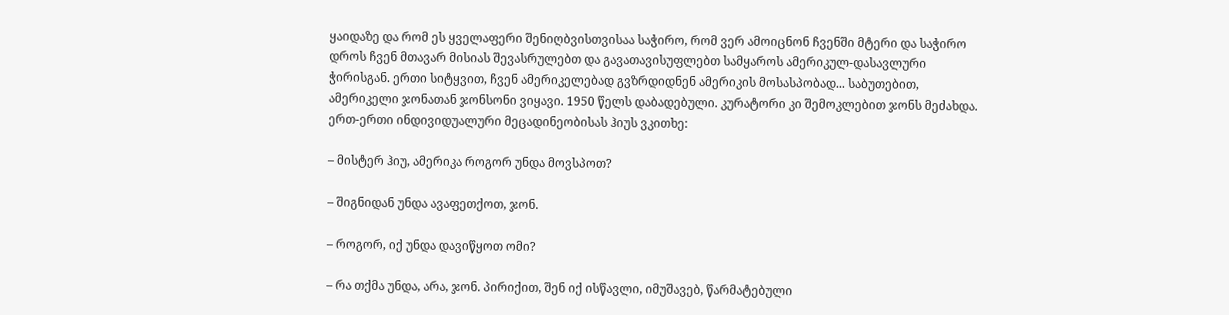ყაიდაზე და რომ ეს ყველაფერი შენიღბვისთვისაა საჭირო, რომ ვერ ამოიცნონ ჩვენში მტერი და საჭირო დროს ჩვენ მთავარ მისიას შევასრულებთ და გავათავისუფლებთ სამყაროს ამერიკულ-დასავლური ჭირისგან. ერთი სიტყვით, ჩვენ ამერიკელებად გვზრდიდნენ ამერიკის მოსასპობად... საბუთებით, ამერიკელი ჯონათან ჯონსონი ვიყავი. 1950 წელს დაბადებული. კურატორი კი შემოკლებით ჯონს მეძახდა. ერთ-ერთი ინდივიდუალური მეცადინეობისას ჰიუს ვკითხე:

– მისტერ ჰიუ, ამერიკა როგორ უნდა მოვსპოთ?

– შიგნიდან უნდა ავაფეთქოთ, ჯონ.

– როგორ, იქ უნდა დავიწყოთ ომი?

– რა თქმა უნდა, არა, ჯონ. პირიქით, შენ იქ ისწავლი, იმუშავებ, წარმატებული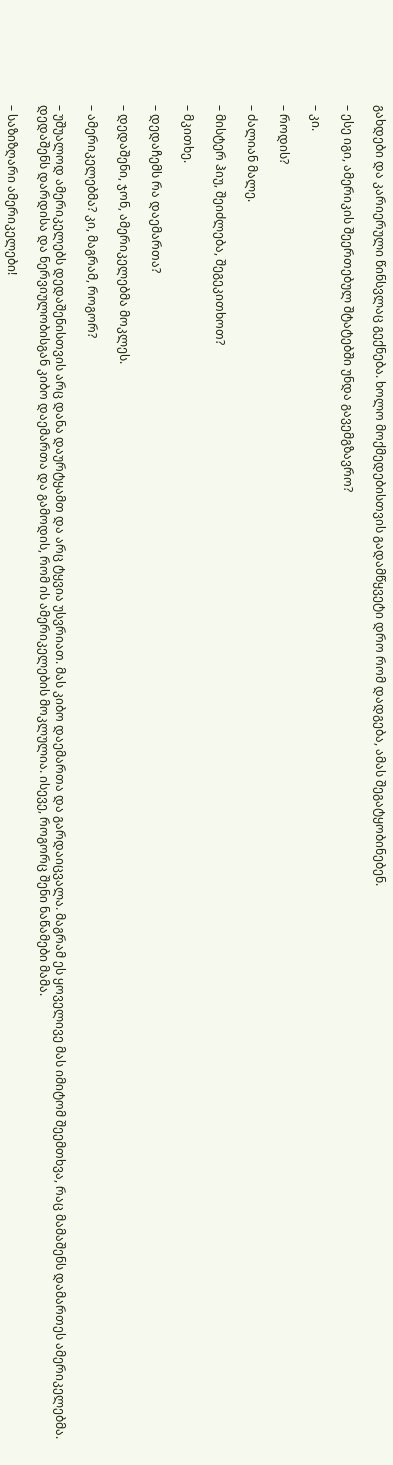გახდები და კარიერული წინსვლაც გექნება. ხოლო მოქმედებისთვის გადამწყვეტი დრო რომ დადგება, ამას შეგატყობინებენ.

– ესე იგი, ამერიკის შეერთებულ შტატებში უნდა გავემგზავრო?

– კი.

– როდის?

– ძალიან მალე.

– მისტერ ჰიუ, შეიძლება, შეგეკითხოთ?

– მკითხე.

– დედაჩემს რა დაემართა?

– დედაშენი, ჯონ, ამერიკელებმა მოკლეს.

– ამერიკელებმა? კი, მაგრამ, როგორ?

– უშუალოდ ამერიკელებს დედაშენისთვის არც დანა დაურტყამთ და არც ტყვია უსვრიათ. მას კიბო დაემართა და გარდაიცვალა. მაგრამ ეს ყოველივე მას იმიტომ შეემთხვა, რაც მამაშენს დამართეს ამერიკელებმა. დედაშენს დარდისა და ნერვიულობისგან კიბო დაემართა და გამოდის, რომ ის ამერიკელების მოკლულია. ისევე, როგორც შენი ნაწამები მამა.

– საზიზღარი ამერიკელები!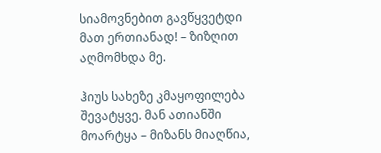სიამოვნებით გავწყვეტდი მათ ერთიანად! – ზიზღით აღმომხდა მე.

ჰიუს სახეზე კმაყოფილება შევატყვე. მან ათიანში მოარტყა – მიზანს მიაღწია,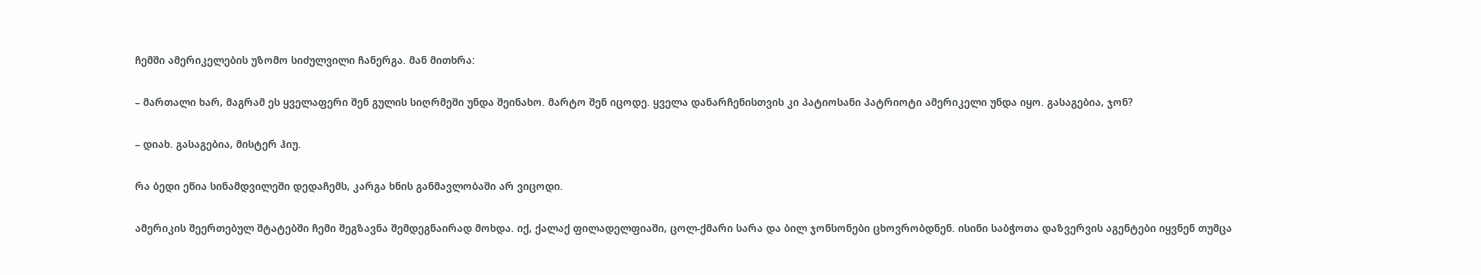ჩემში ამერიკელების უზომო სიძულვილი ჩანერგა. მან მითხრა:

– მართალი ხარ, მაგრამ ეს ყველაფერი შენ გულის სიღრმეში უნდა შეინახო. მარტო შენ იცოდე. ყველა დანარჩენისთვის კი პატიოსანი პატრიოტი ამერიკელი უნდა იყო. გასაგებია, ჯონ?

– დიახ. გასაგებია, მისტერ ჰიუ.

რა ბედი ეწია სინამდვილეში დედაჩემს, კარგა ხნის განმავლობაში არ ვიცოდი.

ამერიკის შეერთებულ შტატებში ჩემი შეგზავნა შემდეგნაირად მოხდა. იქ, ქალაქ ფილადელფიაში, ცოლ-ქმარი სარა და ბილ ჯონსონები ცხოვრობდნენ. ისინი საბჭოთა დაზვერვის აგენტები იყვნენ თუმცა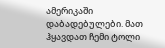ამერიკაში დაბადებულები. მათ ჰყავდათ ჩემი ტოლი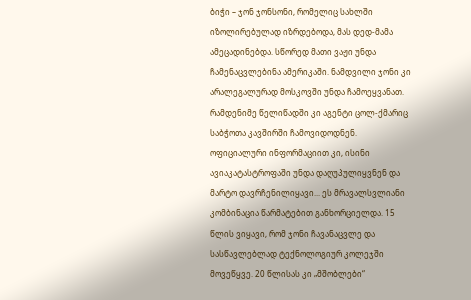ბიჭი – ჯონ ჯონსონი, რომელიც სახლში იზოლირებულად იზრდებოდა, მას დედ-მამა ამეცადინებდა. სწორედ მათი ვაჟი უნდა ჩამენაცვლებინა ამერიკაში. ნამდვილი ჯონი კი არალეგალურად მოსკოვში უნდა ჩამოეყვანათ. რამდენიმე წელიწადში კი აგენტი ცოლ-ქმარიც საბჭოთა კავშირში ჩამოვიდოდნენ. ოფიციალური ინფორმაციით კი, ისინი ავიაკატასტროფაში უნდა დაღუპულიყვნენ და მარტო დავრჩენილიყავი... ეს მრავალსვლიანი კომბინაცია წარმატებით განხორციელდა. 15 წლის ვიყავი, რომ ჯონი ჩავანაცვლე და სასწავლებლად ტექნოლოგიურ კოლეჯში მოვეწყვე. 20 წლისას კი „მშობლები“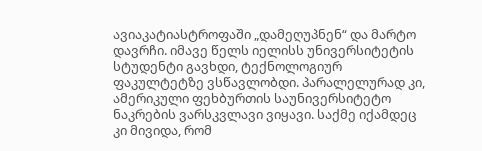ავიაკატიასტროფაში „დამეღუპნენ“ და მარტო დავრჩი. იმავე წელს იელისს უნივერსიტეტის სტუდენტი გავხდი, ტექნოლოგიურ ფაკულტეტზე ვსწავლობდი. პარალელურად კი, ამერიკული ფეხბურთის საუნივერსიტეტო ნაკრების ვარსკვლავი ვიყავი. საქმე იქამდეც კი მივიდა, რომ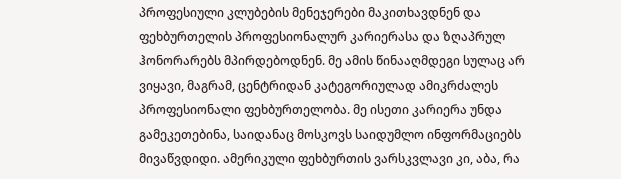პროფესიული კლუბების მენეჯერები მაკითხავდნენ და ფეხბურთელის პროფესიონალურ კარიერასა და ზღაპრულ ჰონორარებს მპირდებოდნენ. მე ამის წინააღმდეგი სულაც არ ვიყავი, მაგრამ, ცენტრიდან კატეგორიულად ამიკრძალეს პროფესიონალი ფეხბურთელობა. მე ისეთი კარიერა უნდა გამეკეთებინა, საიდანაც მოსკოვს საიდუმლო ინფორმაციებს მივაწვდიდი. ამერიკული ფეხბურთის ვარსკვლავი კი, აბა, რა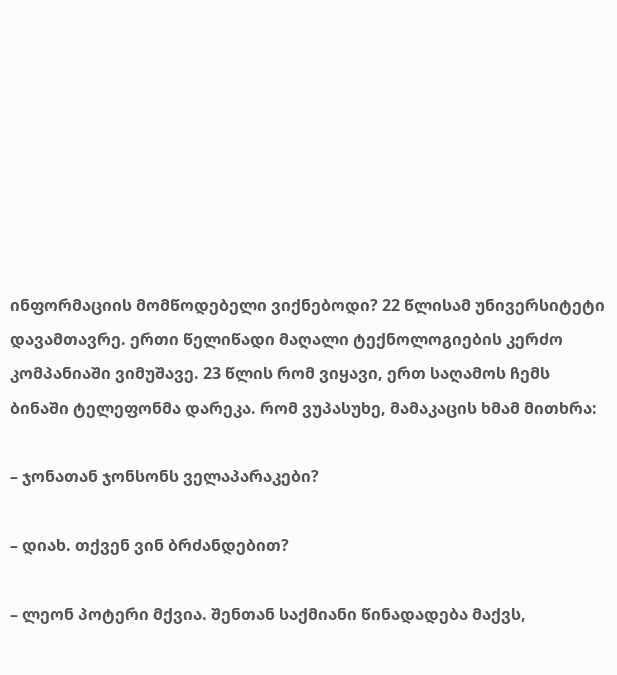ინფორმაციის მომწოდებელი ვიქნებოდი? 22 წლისამ უნივერსიტეტი დავამთავრე. ერთი წელიწადი მაღალი ტექნოლოგიების კერძო კომპანიაში ვიმუშავე. 23 წლის რომ ვიყავი, ერთ საღამოს ჩემს ბინაში ტელეფონმა დარეკა. რომ ვუპასუხე, მამაკაცის ხმამ მითხრა:

– ჯონათან ჯონსონს ველაპარაკები?

– დიახ. თქვენ ვინ ბრძანდებით?

– ლეონ პოტერი მქვია. შენთან საქმიანი წინადადება მაქვს,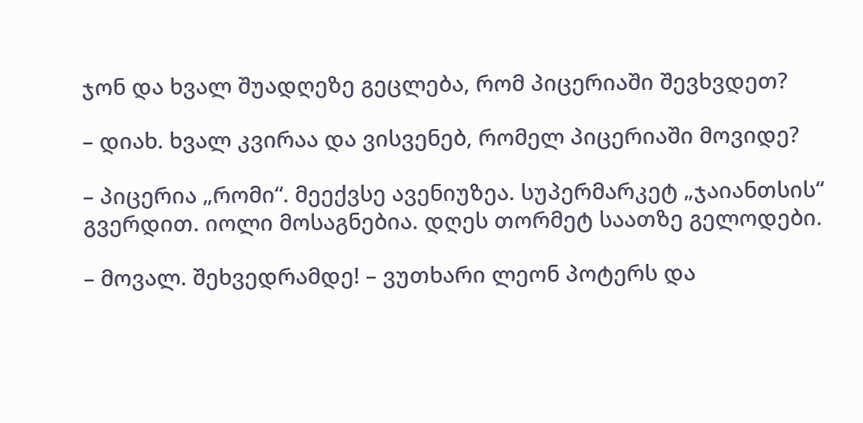ჯონ და ხვალ შუადღეზე გეცლება, რომ პიცერიაში შევხვდეთ?

– დიახ. ხვალ კვირაა და ვისვენებ, რომელ პიცერიაში მოვიდე?

– პიცერია „რომი“. მეექვსე ავენიუზეა. სუპერმარკეტ „ჯაიანთსის“ გვერდით. იოლი მოსაგნებია. დღეს თორმეტ საათზე გელოდები.

– მოვალ. შეხვედრამდე! – ვუთხარი ლეონ პოტერს და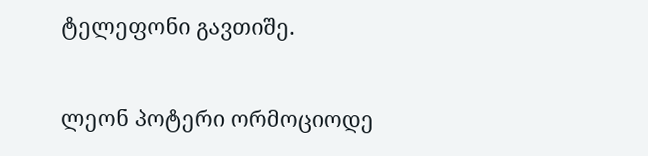ტელეფონი გავთიშე.

ლეონ პოტერი ორმოციოდე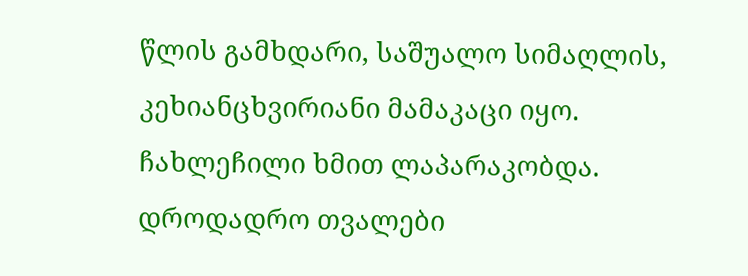წლის გამხდარი, საშუალო სიმაღლის, კეხიანცხვირიანი მამაკაცი იყო. ჩახლეჩილი ხმით ლაპარაკობდა. დროდადრო თვალები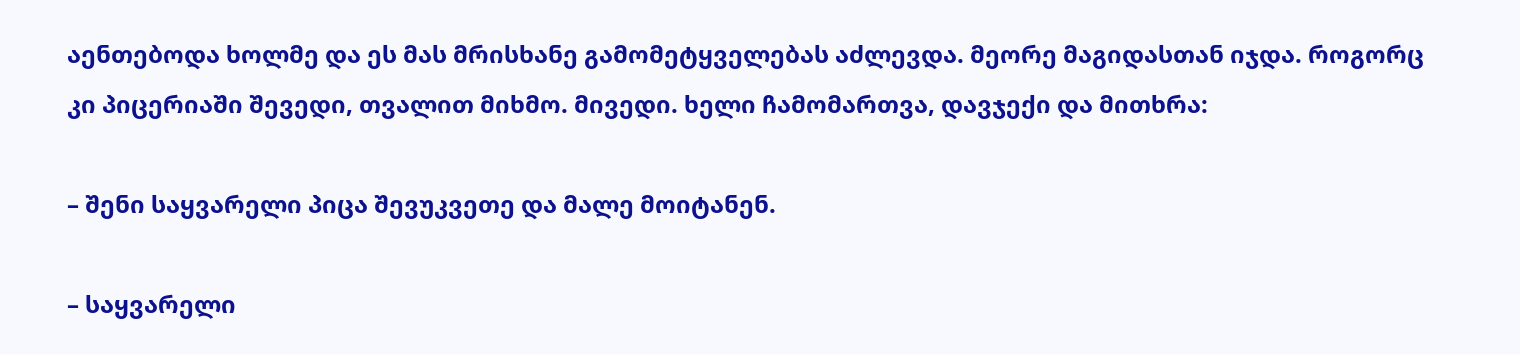აენთებოდა ხოლმე და ეს მას მრისხანე გამომეტყველებას აძლევდა. მეორე მაგიდასთან იჯდა. როგორც კი პიცერიაში შევედი, თვალით მიხმო. მივედი. ხელი ჩამომართვა, დავჯექი და მითხრა:

– შენი საყვარელი პიცა შევუკვეთე და მალე მოიტანენ.

– საყვარელი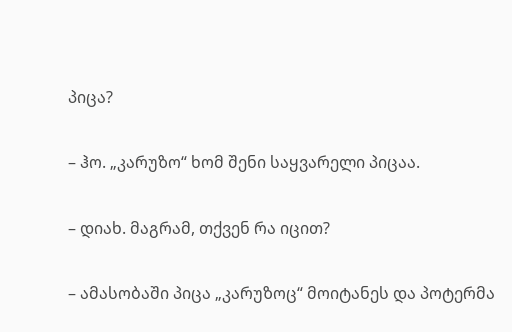პიცა?

– ჰო. „კარუზო“ ხომ შენი საყვარელი პიცაა.

– დიახ. მაგრამ, თქვენ რა იცით?

– ამასობაში პიცა „კარუზოც“ მოიტანეს და პოტერმა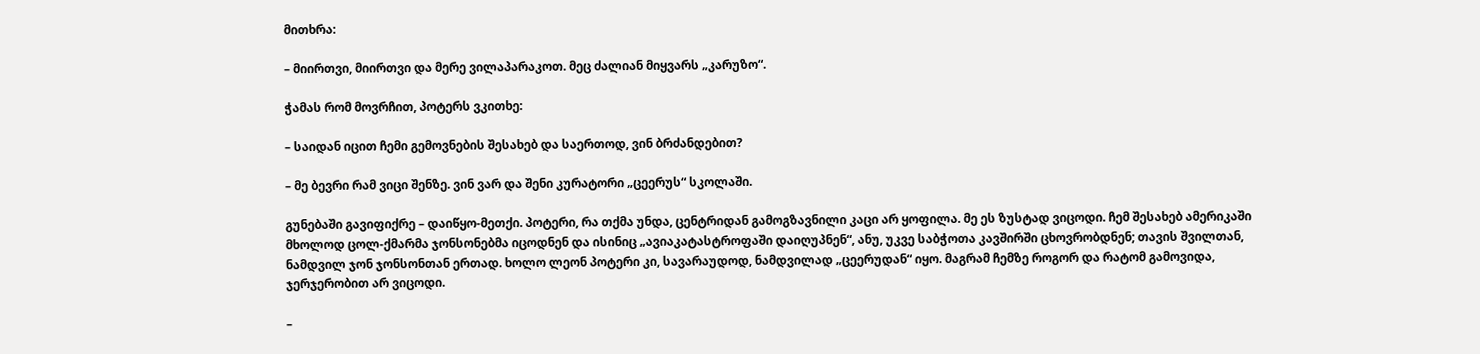მითხრა:

– მიირთვი, მიირთვი და მერე ვილაპარაკოთ. მეც ძალიან მიყვარს „კარუზო“.

ჭამას რომ მოვრჩით, პოტერს ვკითხე:

– საიდან იცით ჩემი გემოვნების შესახებ და საერთოდ, ვინ ბრძანდებით?

– მე ბევრი რამ ვიცი შენზე. ვინ ვარ და შენი კურატორი „ცეერუს“ სკოლაში.

გუნებაში გავიფიქრე – დაიწყო-მეთქი. პოტერი, რა თქმა უნდა, ცენტრიდან გამოგზავნილი კაცი არ ყოფილა. მე ეს ზუსტად ვიცოდი. ჩემ შესახებ ამერიკაში მხოლოდ ცოლ-ქმარმა ჯონსონებმა იცოდნენ და ისინიც „ავიაკატასტროფაში დაიღუპნენ“, ანუ, უკვე საბჭოთა კავშირში ცხოვრობდნენ; თავის შვილთან, ნამდვილ ჯონ ჯონსონთან ერთად. ხოლო ლეონ პოტერი კი, სავარაუდოდ, ნამდვილად „ცეერუდან“ იყო. მაგრამ ჩემზე როგორ და რატომ გამოვიდა, ჯერჯერობით არ ვიცოდი.

–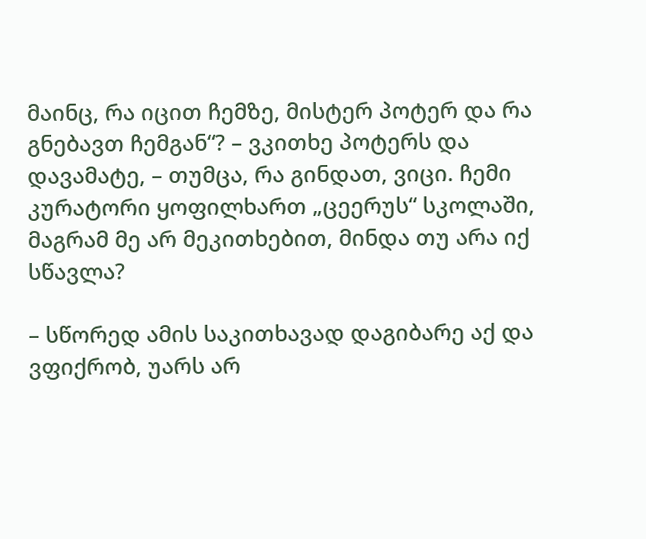მაინც, რა იცით ჩემზე, მისტერ პოტერ და რა გნებავთ ჩემგან“? – ვკითხე პოტერს და დავამატე, – თუმცა, რა გინდათ, ვიცი. ჩემი კურატორი ყოფილხართ „ცეერუს“ სკოლაში, მაგრამ მე არ მეკითხებით, მინდა თუ არა იქ სწავლა?

– სწორედ ამის საკითხავად დაგიბარე აქ და ვფიქრობ, უარს არ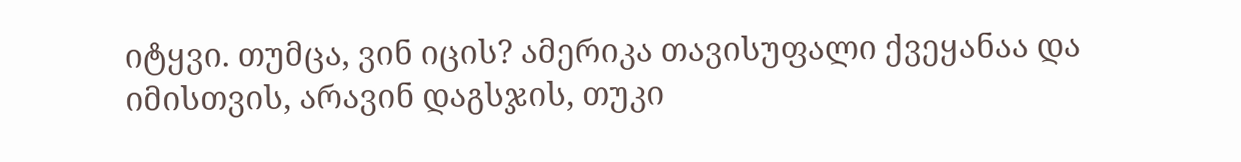იტყვი. თუმცა, ვინ იცის? ამერიკა თავისუფალი ქვეყანაა და იმისთვის, არავინ დაგსჯის, თუკი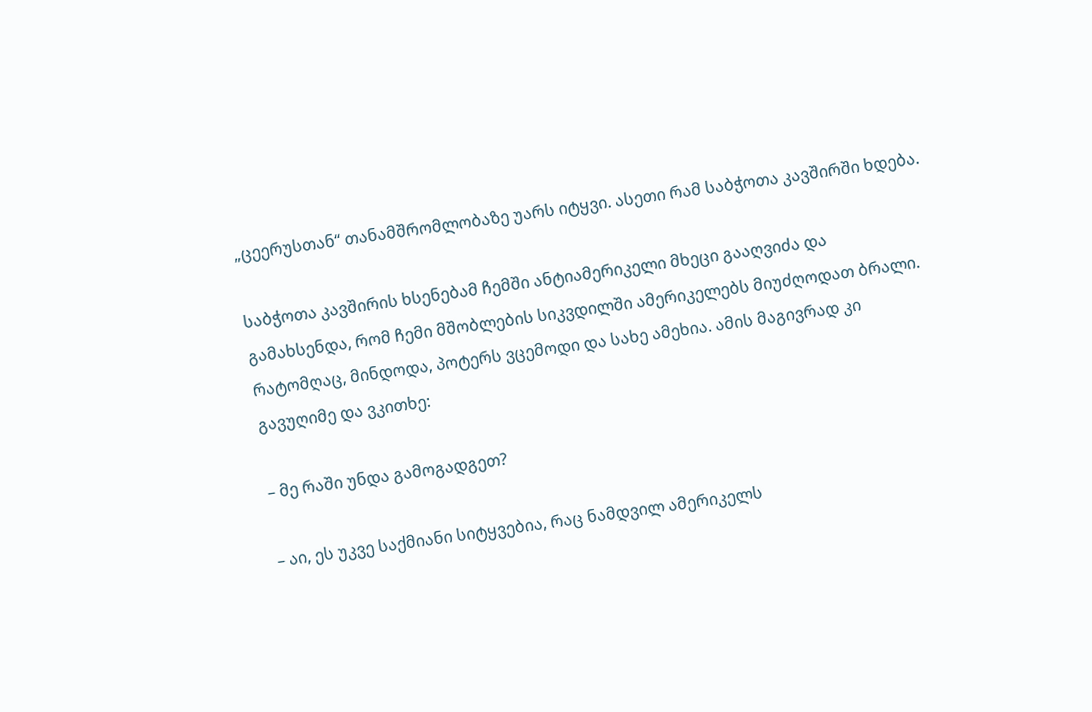„ცეერუსთან“ თანამშრომლობაზე უარს იტყვი. ასეთი რამ საბჭოთა კავშირში ხდება.

საბჭოთა კავშირის ხსენებამ ჩემში ანტიამერიკელი მხეცი გააღვიძა და გამახსენდა, რომ ჩემი მშობლების სიკვდილში ამერიკელებს მიუძღოდათ ბრალი. რატომღაც, მინდოდა, პოტერს ვცემოდი და სახე ამეხია. ამის მაგივრად კი გავუღიმე და ვკითხე:

– მე რაში უნდა გამოგადგეთ?

– აი, ეს უკვე საქმიანი სიტყვებია, რაც ნამდვილ ამერიკელს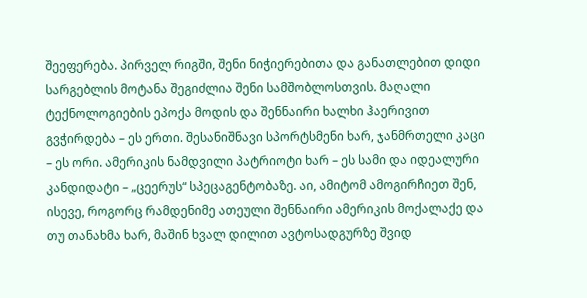შეეფერება. პირველ რიგში, შენი ნიჭიერებითა და განათლებით დიდი სარგებლის მოტანა შეგიძლია შენი სამშობლოსთვის. მაღალი ტექნოლოგიების ეპოქა მოდის და შენნაირი ხალხი ჰაერივით გვჭირდება – ეს ერთი. შესანიშნავი სპორტსმენი ხარ, ჯანმრთელი კაცი – ეს ორი. ამერიკის ნამდვილი პატრიოტი ხარ – ეს სამი და იდეალური კანდიდატი – „ცეერუს“ სპეცაგენტობაზე. აი, ამიტომ ამოგირჩიეთ შენ, ისევე, როგორც რამდენიმე ათეული შენნაირი ამერიკის მოქალაქე და თუ თანახმა ხარ, მაშინ ხვალ დილით ავტოსადგურზე შვიდ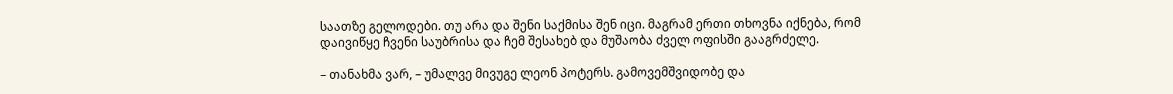საათზე გელოდები. თუ არა და შენი საქმისა შენ იცი. მაგრამ ერთი თხოვნა იქნება, რომ დაივიწყე ჩვენი საუბრისა და ჩემ შესახებ და მუშაობა ძველ ოფისში გააგრძელე.

– თანახმა ვარ, – უმალვე მივუგე ლეონ პოტერს. გამოვემშვიდობე და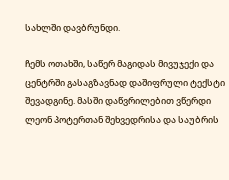სახლში დავბრუნდი.

ჩემს ოთახში, საწერ მაგიდას მივუჯექი და ცენტრში გასაგზავნად დაშიფრული ტექსტი შევადგინე. მასში დაწვრილებით ვწერდი ლეონ პოტერთან შეხვედრისა და საუბრის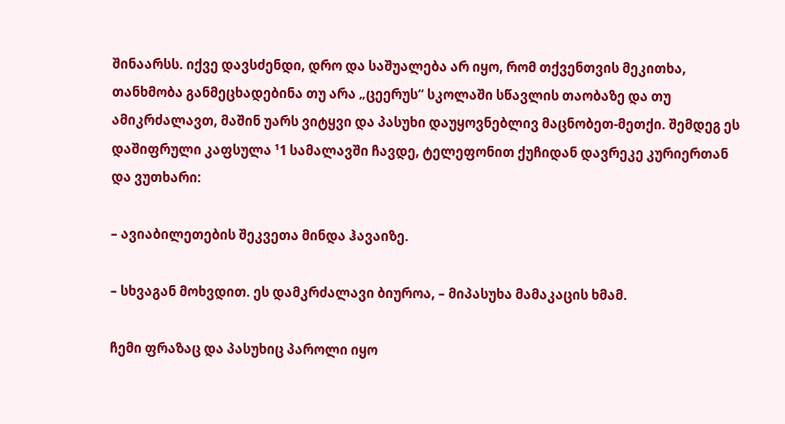შინაარსს. იქვე დავსძენდი, დრო და საშუალება არ იყო, რომ თქვენთვის მეკითხა, თანხმობა განმეცხადებინა თუ არა „ცეერუს“ სკოლაში სწავლის თაობაზე და თუ ამიკრძალავთ, მაშინ უარს ვიტყვი და პასუხი დაუყოვნებლივ მაცნობეთ-მეთქი. შემდეგ ეს დაშიფრული კაფსულა ¹1 სამალავში ჩავდე, ტელეფონით ქუჩიდან დავრეკე კურიერთან და ვუთხარი:

– ავიაბილეთების შეკვეთა მინდა ჰავაიზე.

– სხვაგან მოხვდით. ეს დამკრძალავი ბიუროა, – მიპასუხა მამაკაცის ხმამ.

ჩემი ფრაზაც და პასუხიც პაროლი იყო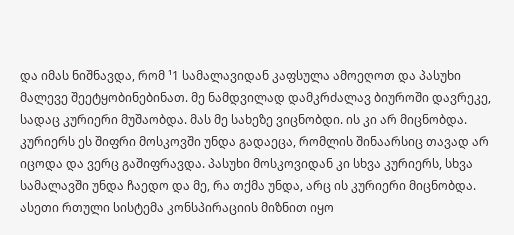და იმას ნიშნავდა, რომ ¹1 სამალავიდან კაფსულა ამოეღოთ და პასუხი მალევე შეეტყობინებინათ. მე ნამდვილად დამკრძალავ ბიუროში დავრეკე, სადაც კურიერი მუშაობდა. მას მე სახეზე ვიცნობდი. ის კი არ მიცნობდა. კურიერს ეს შიფრი მოსკოვში უნდა გადაეცა, რომლის შინაარსიც თავად არ იცოდა და ვერც გაშიფრავდა. პასუხი მოსკოვიდან კი სხვა კურიერს, სხვა სამალავში უნდა ჩაედო და მე, რა თქმა უნდა, არც ის კურიერი მიცნობდა. ასეთი რთული სისტემა კონსპირაციის მიზნით იყო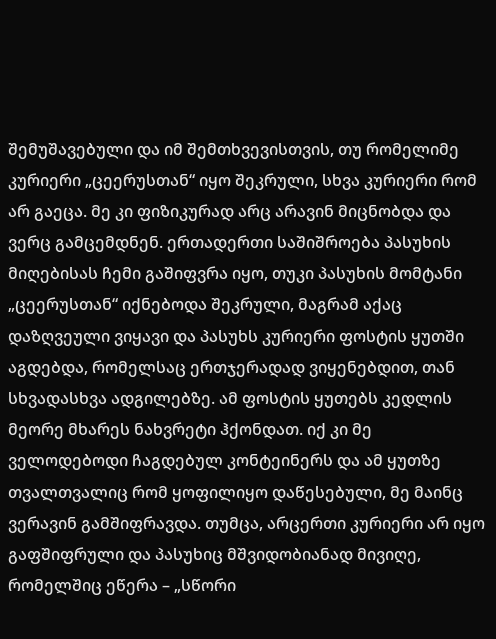შემუშავებული და იმ შემთხვევისთვის, თუ რომელიმე კურიერი „ცეერუსთან“ იყო შეკრული, სხვა კურიერი რომ არ გაეცა. მე კი ფიზიკურად არც არავინ მიცნობდა და ვერც გამცემდნენ. ერთადერთი საშიშროება პასუხის მიღებისას ჩემი გაშიფვრა იყო, თუკი პასუხის მომტანი „ცეერუსთან“ იქნებოდა შეკრული, მაგრამ აქაც დაზღვეული ვიყავი და პასუხს კურიერი ფოსტის ყუთში აგდებდა, რომელსაც ერთჯერადად ვიყენებდით, თან სხვადასხვა ადგილებზე. ამ ფოსტის ყუთებს კედლის მეორე მხარეს ნახვრეტი ჰქონდათ. იქ კი მე ველოდებოდი ჩაგდებულ კონტეინერს და ამ ყუთზე თვალთვალიც რომ ყოფილიყო დაწესებული, მე მაინც ვერავინ გამშიფრავდა. თუმცა, არცერთი კურიერი არ იყო გაფშიფრული და პასუხიც მშვიდობიანად მივიღე, რომელშიც ეწერა – „სწორი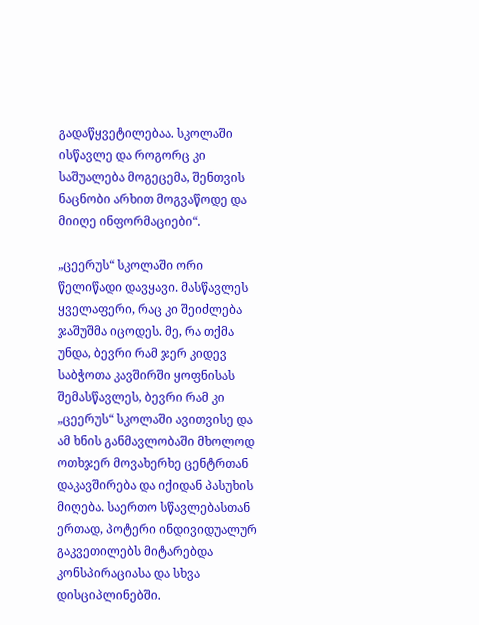გადაწყვეტილებაა. სკოლაში ისწავლე და როგორც კი საშუალება მოგეცემა, შენთვის ნაცნობი არხით მოგვაწოდე და მიიღე ინფორმაციები“.

„ცეერუს“ სკოლაში ორი წელიწადი დავყავი. მასწავლეს ყველაფერი, რაც კი შეიძლება ჯაშუშმა იცოდეს. მე, რა თქმა უნდა, ბევრი რამ ჯერ კიდევ საბჭოთა კავშირში ყოფნისას შემასწავლეს, ბევრი რამ კი „ცეერუს“ სკოლაში ავითვისე და ამ ხნის განმავლობაში მხოლოდ ოთხჯერ მოვახერხე ცენტრთან დაკავშირება და იქიდან პასუხის მიღება. საერთო სწავლებასთან ერთად, პოტერი ინდივიდუალურ გაკვეთილებს მიტარებდა კონსპირაციასა და სხვა დისციპლინებში.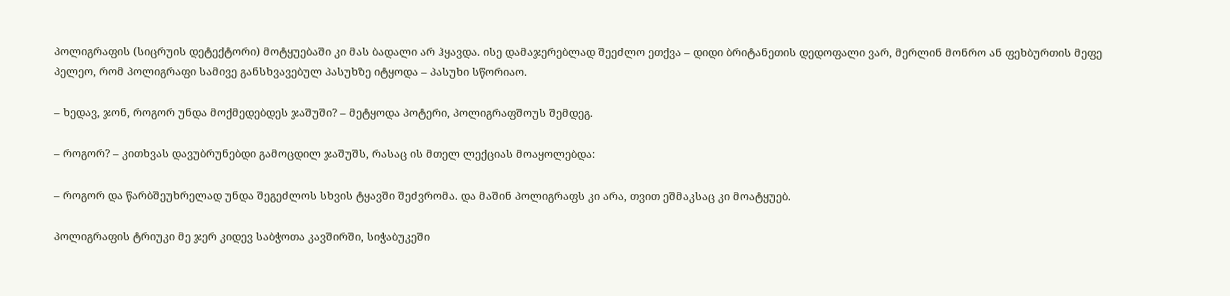პოლიგრაფის (სიცრუის დეტექტორი) მოტყუებაში კი მას ბადალი არ ჰყავდა. ისე დამაჯერებლად შეეძლო ეთქვა – დიდი ბრიტანეთის დედოფალი ვარ, მერლინ მონრო ან ფეხბურთის მეფე პელეო, რომ პოლიგრაფი სამივე განსხვავებულ პასუხზე იტყოდა – პასუხი სწორიაო.

– ხედავ, ჯონ, როგორ უნდა მოქმედებდეს ჯაშუში? – მეტყოდა პოტერი, პოლიგრაფშოუს შემდეგ.

– როგორ? – კითხვას დავუბრუნებდი გამოცდილ ჯაშუშს, რასაც ის მთელ ლექციას მოაყოლებდა:

– როგორ და წარბშეუხრელად უნდა შეგეძლოს სხვის ტყავში შეძვრომა. და მაშინ პოლიგრაფს კი არა, თვით ეშმაკსაც კი მოატყუებ.

პოლიგრაფის ტრიუკი მე ჯერ კიდევ საბჭოთა კავშირში, სიჭაბუკეში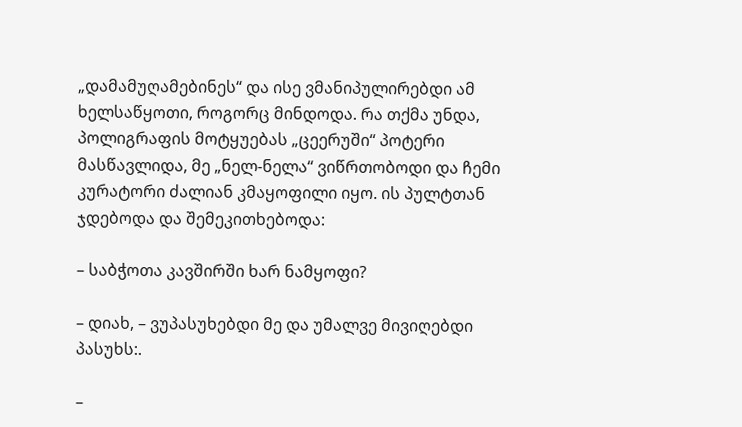„დამამუღამებინეს“ და ისე ვმანიპულირებდი ამ ხელსაწყოთი, როგორც მინდოდა. რა თქმა უნდა, პოლიგრაფის მოტყუებას „ცეერუში“ პოტერი მასწავლიდა, მე „ნელ-ნელა“ ვიწრთობოდი და ჩემი კურატორი ძალიან კმაყოფილი იყო. ის პულტთან ჯდებოდა და შემეკითხებოდა:

– საბჭოთა კავშირში ხარ ნამყოფი?

– დიახ, – ვუპასუხებდი მე და უმალვე მივიღებდი პასუხს:.

–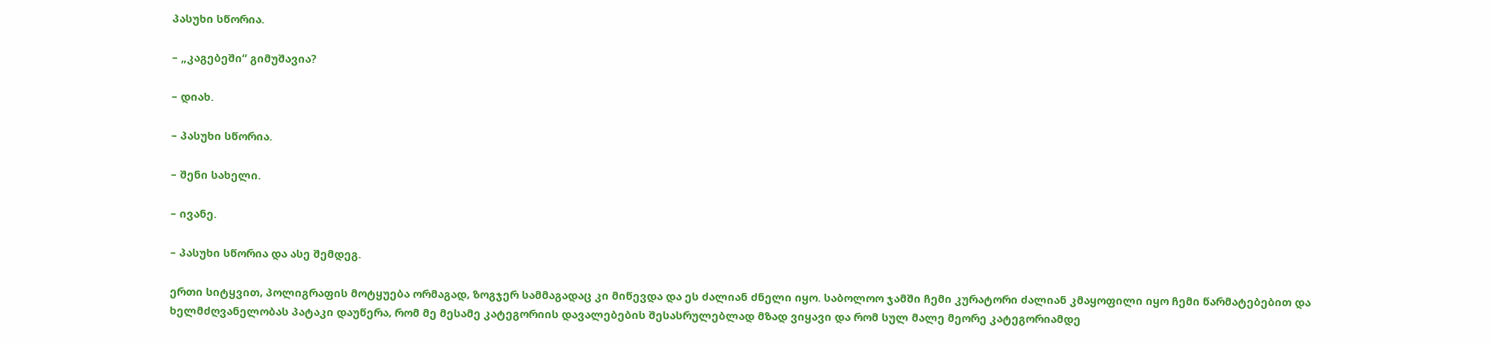პასუხი სწორია.

– „კაგებეში“ გიმუშავია?

– დიახ.

– პასუხი სწორია.

– შენი სახელი.

– ივანე.

– პასუხი სწორია და ასე შემდეგ.

ერთი სიტყვით, პოლიგრაფის მოტყუება ორმაგად, ზოგჯერ სამმაგადაც კი მიწევდა და ეს ძალიან ძნელი იყო. საბოლოო ჯამში ჩემი კურატორი ძალიან კმაყოფილი იყო ჩემი წარმატებებით და ხელმძღვანელობას პატაკი დაუწერა, რომ მე მესამე კატეგორიის დავალებების შესასრულებლად მზად ვიყავი და რომ სულ მალე მეორე კატეგორიამდე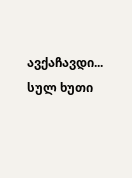ავქაჩავდი... სულ ხუთი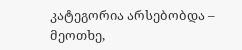კატეგორია არსებობდა – მეოთხე,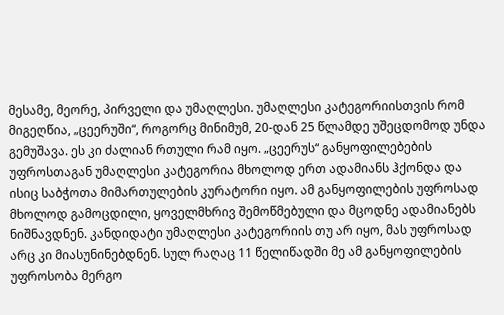მესამე, მეორე, პირველი და უმაღლესი. უმაღლესი კატეგორიისთვის რომ მიგეღწია, „ცეერუში“, როგორც მინიმუმ, 20-დან 25 წლამდე უშეცდომოდ უნდა გემუშავა. ეს კი ძალიან რთული რამ იყო. „ცეერუს“ განყოფილებების უფროსთაგან უმაღლესი კატეგორია მხოლოდ ერთ ადამიანს ჰქონდა და ისიც საბჭოთა მიმართულების კურატორი იყო. ამ განყოფილების უფროსად მხოლოდ გამოცდილი, ყოველმხრივ შემოწმებული და მცოდნე ადამიანებს ნიშნავდნენ. კანდიდატი უმაღლესი კატეგორიის თუ არ იყო, მას უფროსად არც კი მიასუნინებდნენ. სულ რაღაც 11 წელიწადში მე ამ განყოფილების უფროსობა მერგო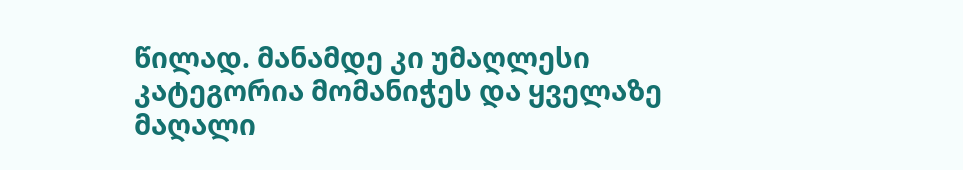წილად. მანამდე კი უმაღლესი კატეგორია მომანიჭეს და ყველაზე მაღალი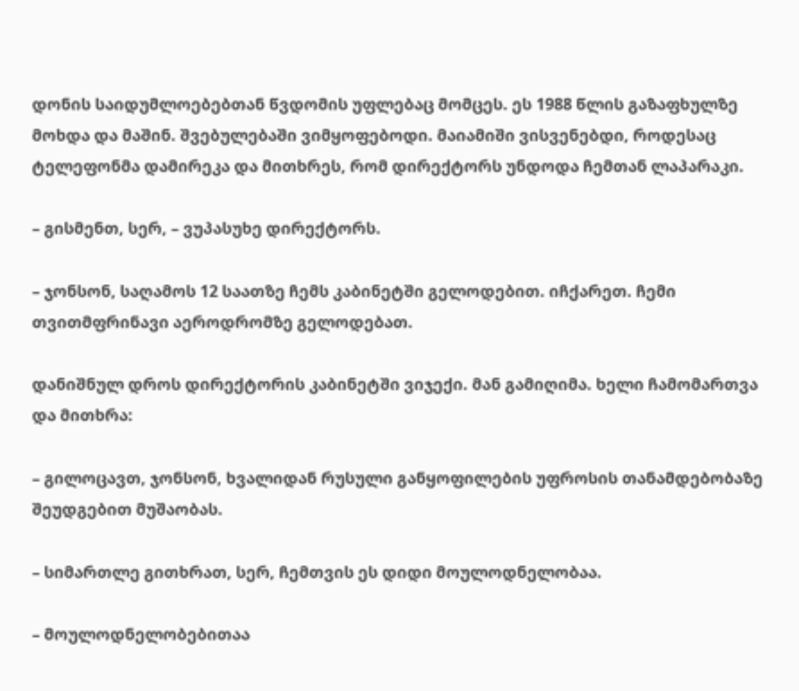დონის საიდუმლოებებთან წვდომის უფლებაც მომცეს. ეს 1988 წლის გაზაფხულზე მოხდა და მაშინ. შვებულებაში ვიმყოფებოდი. მაიამიში ვისვენებდი, როდესაც ტელეფონმა დამირეკა და მითხრეს, რომ დირექტორს უნდოდა ჩემთან ლაპარაკი.

– გისმენთ, სერ, – ვუპასუხე დირექტორს.

– ჯონსონ, საღამოს 12 საათზე ჩემს კაბინეტში გელოდებით. იჩქარეთ. ჩემი თვითმფრინავი აეროდრომზე გელოდებათ.

დანიშნულ დროს დირექტორის კაბინეტში ვიჯექი. მან გამიღიმა. ხელი ჩამომართვა და მითხრა:

– გილოცავთ, ჯონსონ, ხვალიდან რუსული განყოფილების უფროსის თანამდებობაზე შეუდგებით მუშაობას.

– სიმართლე გითხრათ, სერ, ჩემთვის ეს დიდი მოულოდნელობაა.

– მოულოდნელობებითაა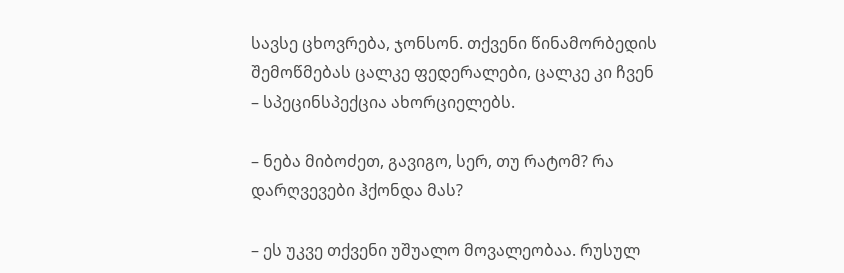სავსე ცხოვრება, ჯონსონ. თქვენი წინამორბედის შემოწმებას ცალკე ფედერალები, ცალკე კი ჩვენ – სპეცინსპექცია ახორციელებს.

– ნება მიბოძეთ, გავიგო, სერ, თუ რატომ? რა დარღვევები ჰქონდა მას?

– ეს უკვე თქვენი უშუალო მოვალეობაა. რუსულ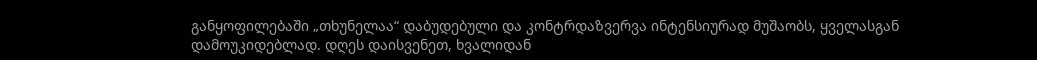განყოფილებაში „თხუნელაა“ დაბუდებული და კონტრდაზვერვა ინტენსიურად მუშაობს, ყველასგან დამოუკიდებლად. დღეს დაისვენეთ, ხვალიდან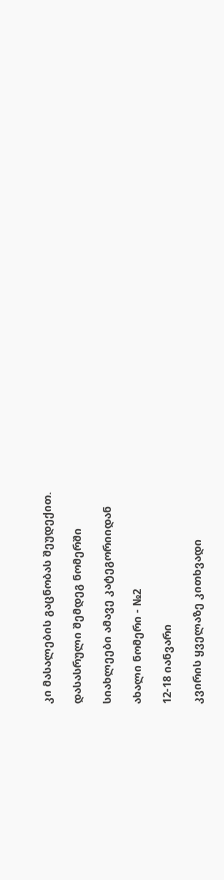კი მასალების გაცნობას შეუდექით.

დასასრული შემდეგ ნომერში

სიახლეები ამავე კატეგორიიდან

ახალი ნომერი - №2

12-18 იანვარი

კვირის ყველაზე კითხვადი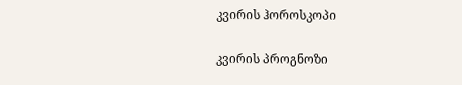კვირის ჰოროსკოპი

კვირის პროგნოზი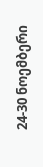24-30 ნოემბერი